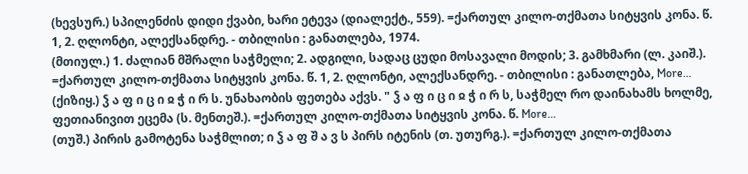(ხევსურ.) სპილენძის დიდი ქვაბი, ხარი ეტევა (დიალექტ., 559). =ქართულ კილო-თქმათა სიტყვის კონა. წ. 1, 2. ღლონტი, ალექსანდრე. - თბილისი : განათლება, 1974.
(მთიულ.) 1. ძალიან მშრალი საჭმელი; 2. ადგილი, სადაც ცუდი მოსავალი მოდის; 3. გამხმარი (ლ. კაიშ.). =ქართულ კილო-თქმათა სიტყვის კონა. წ. 1, 2. ღლონტი, ალექსანდრე. - თბილისი : განათლება, More…
(ქიზიყ.) ჴ ა ფ ი ც ი ჲ ჭ ი რ ს. უნახაობის ფეთება აქვს. " ჴ ა ფ ი ც ი ჲ ჭ ი რ ს, საჭმელ რო დაინახამს ხოლმე, ფეთიანივით ეცემა (ს. მენთეშ.). =ქართულ კილო-თქმათა სიტყვის კონა. წ. More…
(თუშ.) პირის გამოტენა საჭმლით; ი ჴ ა ფ შ ა ვ ს პირს იტენის (თ. უთურგ.). =ქართულ კილო-თქმათა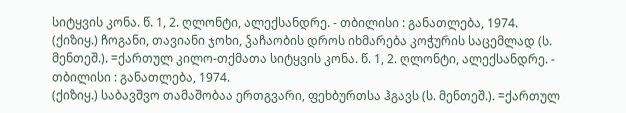სიტყვის კონა. წ. 1, 2. ღლონტი, ალექსანდრე. - თბილისი : განათლება, 1974.
(ქიზიყ.) ჩოგანი, თავიანი ჯოხი, ჴაჩაობის დროს იხმარება კოჭურის საცემლად (ს. მენთეშ.). =ქართულ კილო-თქმათა სიტყვის კონა. წ. 1, 2. ღლონტი, ალექსანდრე. - თბილისი : განათლება, 1974.
(ქიზიყ.) საბავშვო თამაშობაა ერთგვარი, ფეხბურთსა ჰგავს (ს. მენთეშ.). =ქართულ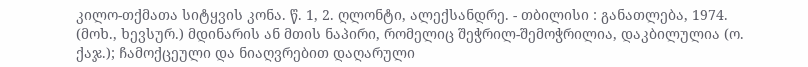კილო-თქმათა სიტყვის კონა. წ. 1, 2. ღლონტი, ალექსანდრე. - თბილისი : განათლება, 1974.
(მოხ., ხევსურ.) მდინარის ან მთის ნაპირი, რომელიც შეჭრილ-შემოჭრილია, დაკბილულია (ო. ქაჯ.); ჩამოქცეული და ნიაღვრებით დაღარული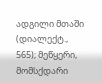ადგილი მთაში (დიალექტ., 565); მეწყერი, მომსქდარი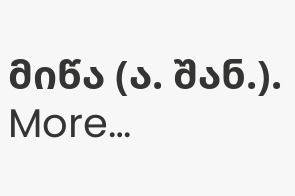მიწა (ა. შან.). More…